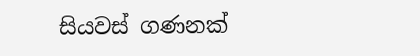සියවස් ගණනක්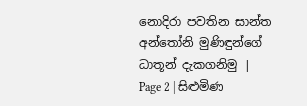නොදිරා පවතින සාන්ත අන්තෝනි මුණිඳුන්ගේ ධාතූන් දැකගනිමු | Page 2 | සිළුමිණ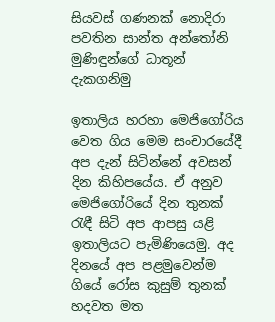සියවස් ගණනක් නොදිරා පවතින සාන්ත අන්තෝනි මුණිඳුන්ගේ ධාතූන් දැකගනිමු

ඉතාලිය හරහා මෙජිගෝරිය වෙත ගිය මෙම සංචාරයේදී අප දැන් සිටින්නේ අවසන් දින කිහිපයේය. ඒ අනුව මෙජිගෝරියේ දින තුනක් රැඳී සිටි අප ආපසු යළි ඉතාලියට පැමිණියෙමු. අද දිනයේ අප පළමුවෙන්ම ගියේ රෝස කුසුම් තුනක් හදවත මත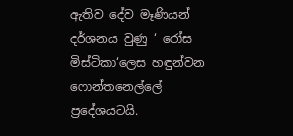ඇතිව දේව මෑණියන් දර්ශනය වුණු ‘ රෝස මිස්ටිකා‘ලෙස හඳුන්වන ෆොන්තනෙල්ලේ ප්‍රදේශයටයි.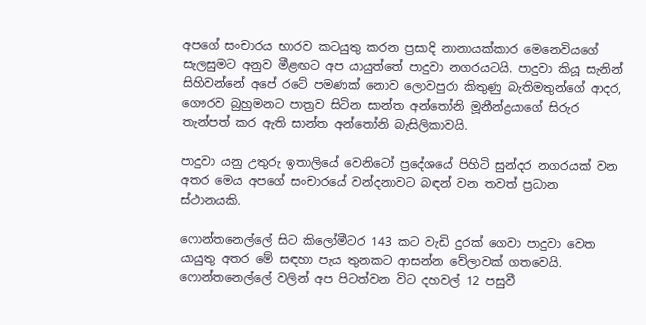අපගේ සංචාරය භාරව කටයුතු කරන ප්‍රසාදි නානායක්කාර මෙනෙවියගේ සැලසුමට අනුව මීළඟට අප යායුත්තේ පාදුවා නගරයටයි. පාදුවා කියූ සැනින් සිහිවන්නේ අපේ රටේ පමණක් නොව ලොවපුරා කිතුණු බැතිමතුන්ගේ ආදර, ගෞරව බුහුමනට පාත්‍රව සිටින සාන්ත අන්තෝනි මූනීන්ද්‍රයාගේ සිරුර තැන්පත් කර ඇති සාන්ත අන්තෝනි බැසිලිකාවයි.

පාදුවා යනු උතුරු ඉතාලියේ වෙනිටෝ ප්‍රදේශයේ පිහිටි සුන්දර නගරයක් වන අතර මෙය අපගේ සංචාරයේ වන්දනාවට බඳන් වන තවත් ප්‍රධාන ස්ථානයකි.

ෆොන්තනෙල්ලේ සිට කිලෝමීටර 143 කට වැඩි දුරක් ගෙවා පාදුවා වෙත යායුතු අතර මේ සඳහා පැය තුනකට ආසන්න වේලාවක් ගතවෙයි. ෆොන්තනෙල්ලේ වලින් අප පිටත්වන විට දහවල් 12 පසුවී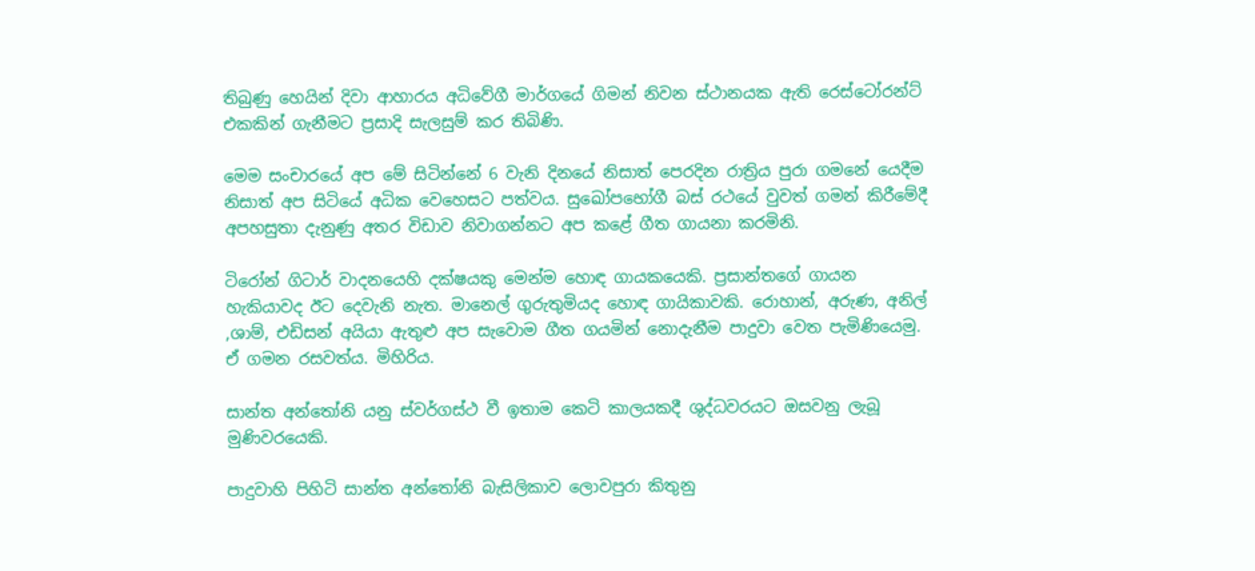තිබුණු හෙයින් දිවා ආහාරය අධිවේගී මාර්ගයේ ගිමන් නිවන ස්ථානයක ඇති රෙස්ටෝරන්ට් එකකින් ගැනීමට ප්‍රසාදි සැලසුම් කර තිබිණි.

මෙම සංචාරයේ අප මේ සිටින්නේ 6 වැනි දිනයේ නිසාත් පෙරදින රාත්‍රිය පුරා ගමනේ යෙදීම නිසාත් අප සිටියේ අධික වෙහෙසට පත්වය. සුඛෝපභෝගී බස් රථයේ වුවත් ගමන් කිරීමේදී අපහසුතා දැනුණු අතර විඩාව නිවාගන්නට අප කළේ ගීත ගායනා කරමිනි.

ටිරෝන් ගිටාර් වාදනයෙහි දක්ෂයකු මෙන්ම හොඳ ගායකයෙකි. ප්‍රසාන්තගේ ගායන හැකියාවද ඊට දෙවැනි නැත. මානෙල් ගුරුතුමියද හොඳ ගායිකාවකි. රොහාන්, අරුණ, අනිල් ,ශාම්, එඩිසන් අයියා ඇතුළු අප සැවොම ගීත ගයමින් නොදැනීම පාදුවා වෙත පැමිණියෙමු. ඒ ගමන රසවත්ය. මිහිරිය.

සාන්ත අන්තෝනි යනු ස්වර්ගස්ථ වී ඉතාම කෙටි කාලයකදී ශුද්ධවරයට ඔසවනු ලැබූ මුණිවරයෙකි.

පාදුවාහි පිහිටි සාන්ත අන්තෝනි බැසිලිකාව ලොවපුරා කිතුනු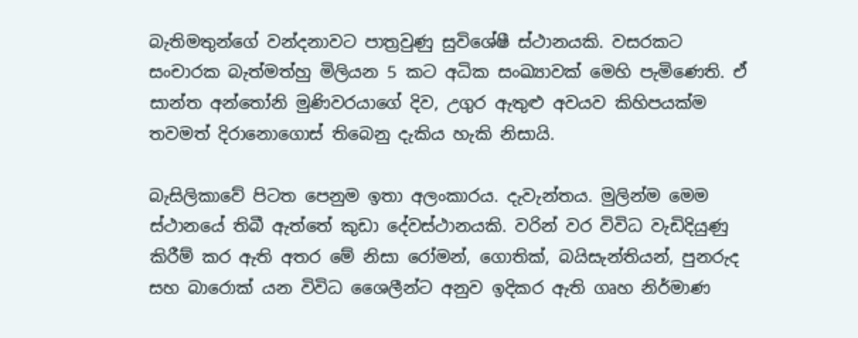බැතිමතුන්ගේ වන්දනාවට පාත්‍රවුණු සුවිශේෂී ස්ථානයකි. වසරකට සංචාරක බැත්මත්හු මිලියන 5 කට අධික සංඛ්‍යාවක් මෙහි පැමිණෙති. ඒ සාන්ත අන්තෝනි මුණිවරයාගේ දිව, උගුර ඇතුළු අවයව කිහිපයක්ම තවමත් දිරානොගොස් තිබෙනු දැකිය හැකි නිසායි.

බැසිලිකාවේ පිටත පෙනුම ඉතා අලංකාරය. දැවැන්තය. මුලින්ම මෙම ස්ථානයේ තිබී ඇත්තේ කුඩා දේවස්ථානයකි. වරින් වර විවිධ වැඩිදියුණු කිරීම් කර ඇති අතර මේ නිසා රෝමන්, ගොතික්, බයිසැන්තියන්, පුනරුද සහ බාරොක් යන විවිධ ශෛලීන්ට අනුව ඉදිකර ඇති ගෘහ නිර්මාණ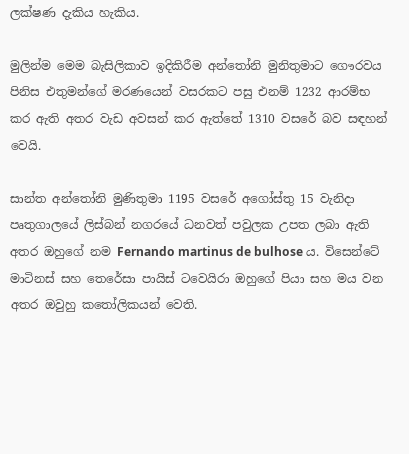ලක්ෂණ දැකිය හැකිය.

මුලින්ම මෙම බැසිලිකාව ඉදිකිරීම අන්තෝනි මුනිතුමාට ගෞරවය පිනිස එතුමන්ගේ මරණයෙන් වසරකට පසු එනම් 1232 ආරම්භ කර ඇති අතර වැඩ අවසන් කර ඇත්තේ 1310 වසරේ බව සඳහන් වෙයි.

සාන්ත අන්තෝනි මුණිතුමා 1195 වසරේ අගෝස්තු 15 වැනිදා පෘතුගාලයේ ලිස්බන් නගරයේ ධනවත් පවුලක උපත ලබා ඇති අතර ඔහුගේ නම Fernando martinus de bulhose ය. විසෙන්ටේ මාටිනස් සහ තෙරේසා පායිස් ටවෙයිරා ඔහුගේ පියා සහ මය වන අතර ඔවුහු කතෝලිකයන් වෙති.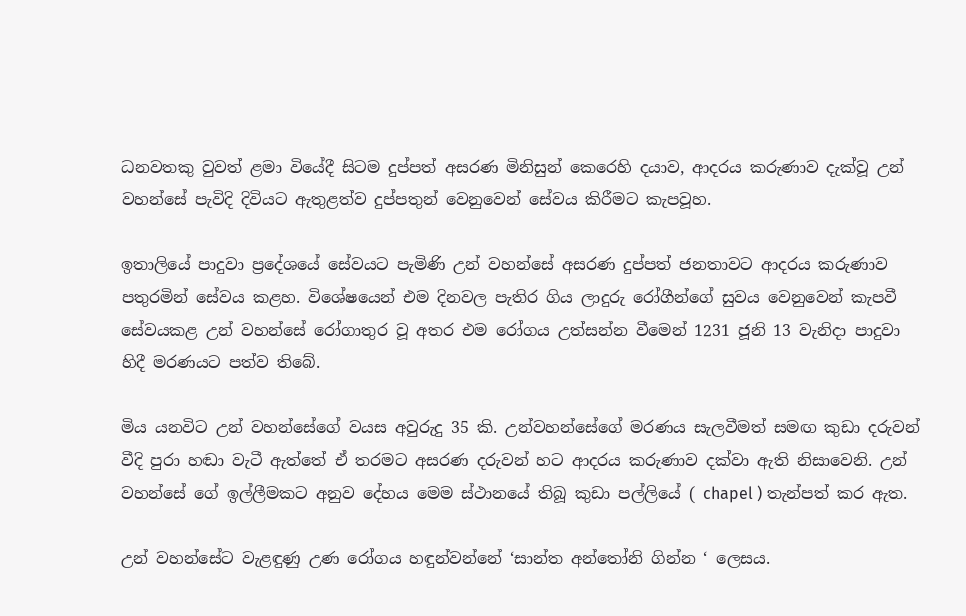ධනවතකු වුවත් ළමා වියේදී සිටම දුප්පත් අසරණ මිනිසුන් කෙරෙහි දයාව, ආදරය කරුණාව දැක්වූ උන් වහන්සේ පැවිදි දිවියට ඇතුළත්ව දුප්පතුන් වෙනුවෙන් සේවය කිරීමට කැපවූහ.

ඉතාලියේ පාදුවා ප්‍රදේශයේ සේවයට පැමිණි උන් වහන්සේ අසරණ දුප්පත් ජනතාවට ආදරය කරුණාව පතුරමින් සේවය කළහ. විශේෂයෙන් එම දිනවල පැතිර ගිය ලාදුරු රෝගීන්ගේ සුවය වෙනුවෙන් කැපවී සේවයකළ උන් වහන්සේ රෝගාතුර වූ අතර එම රෝගය උත්සන්න වීමෙන් 1231 ජූනි 13 වැනිදා පාදුවා හිදී මරණයට පත්ව තිබේ.

මිය යනවිට උන් වහන්සේගේ වයස අවුරුදු 35 කි. උන්වහන්සේගේ මරණය සැලවීමත් සමඟ කුඩා දරුවන් වීදි පුරා හඬා වැටී ඇත්තේ ඒ තරමට අසරණ දරුවන් හට ආදරය කරුණාව දක්වා ඇති නිසාවෙනි. උන් වහන්සේ ගේ ඉල්ලීමකට අනුව දේහය මෙම ස්ථානයේ තිබූ කුඩා පල්ලියේ ( chapel ) තැන්පත් කර ඇත.

උන් වහන්සේට වැළඳුණු උණ රෝගය හඳුන්වන්නේ ‘සාන්ත අන්තෝනි ගින්න ‘ ලෙසය.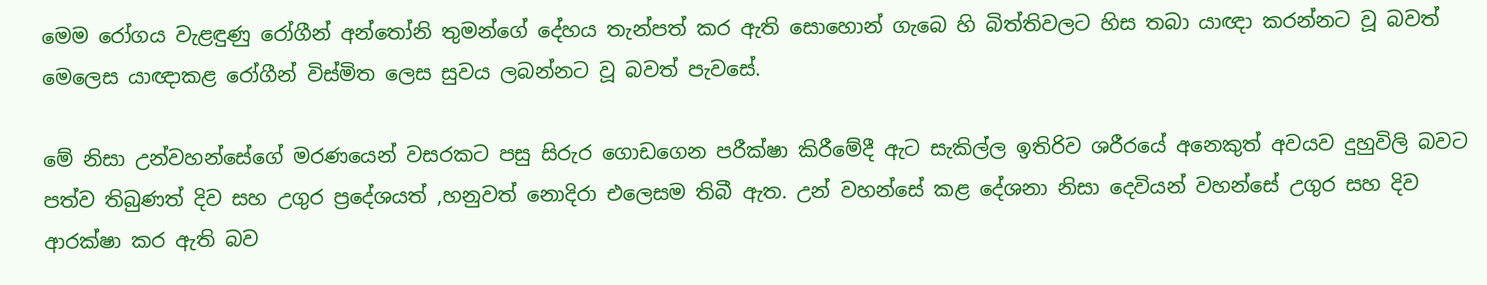මෙම රෝගය වැළඳුණු රෝගීන් අන්තෝනි තුමන්ගේ දේහය තැන්පත් කර ඇති සොහොන් ගැබෙ හි බිත්තිවලට හිස තබා යාඥා කරන්නට වූ බවත් මෙලෙස යාඥාකළ රෝගීන් විස්මිත ලෙස සුවය ලබන්නට වූ බවත් පැවසේ.

මේ නිසා උන්වහන්සේගේ මරණයෙන් වසරකට පසු සිරුර ගොඩගෙන පරීක්ෂා කිරීමේදී ඇට සැකිල්ල ඉතිරිව ශරීරයේ අනෙකුත් අවයව දුහුවිලි බවට පත්ව තිබුණත් දිව සහ උගුර ප්‍රදේශයත් ,හනුවත් නොදිරා එලෙසම තිබී ඇත. උන් වහන්සේ කළ දේශනා නිසා දෙවියන් වහන්සේ උගුර සහ දිව ආරක්ෂා කර ඇති බව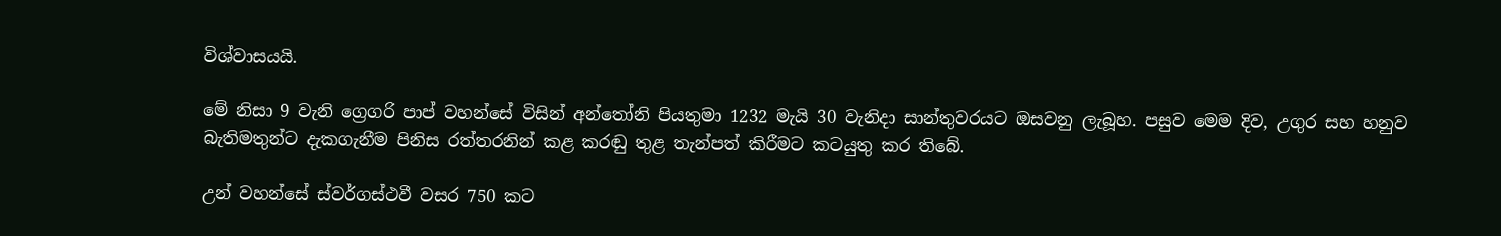විශ්වාසයයි.

මේ නිසා 9 වැනි ග්‍රෙගරි පාප් වහන්සේ විසින් අන්තෝනි පියතුමා 1232 මැයි 30 වැනිදා සාන්තුවරයට ඔසවනු ලැබූහ. පසුව මෙම දිව, උගුර සහ හනුව බැතිමතුන්ට දැකගැනීම පිනිස රත්තරනින් කළ කරඬු තුළ තැන්පත් කිරීමට කටයුතු කර තිබේ.

උන් වහන්සේ ස්වර්ගස්ථවී වසර 750 කට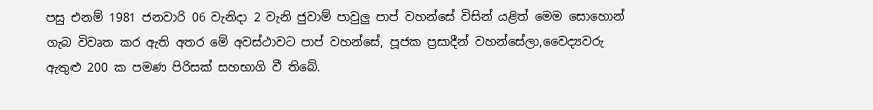පසු එනම් 1981 ජනවාරි 06 වැනිදා 2 වැනි ජුවාම් පාවුලු පාප් වහන්සේ විසින් යළිත් මෙම සොහොන් ගැබ විවෘත කර ඇති අතර මේ අවස්ථාවට පාප් වහන්සේ, පූජක ප්‍රසාදීන් වහන්සේලා,වෛද්‍යවරු ඇතුළු 200 ක පමණ පිරිසක් සහභාගි වී තිබේ.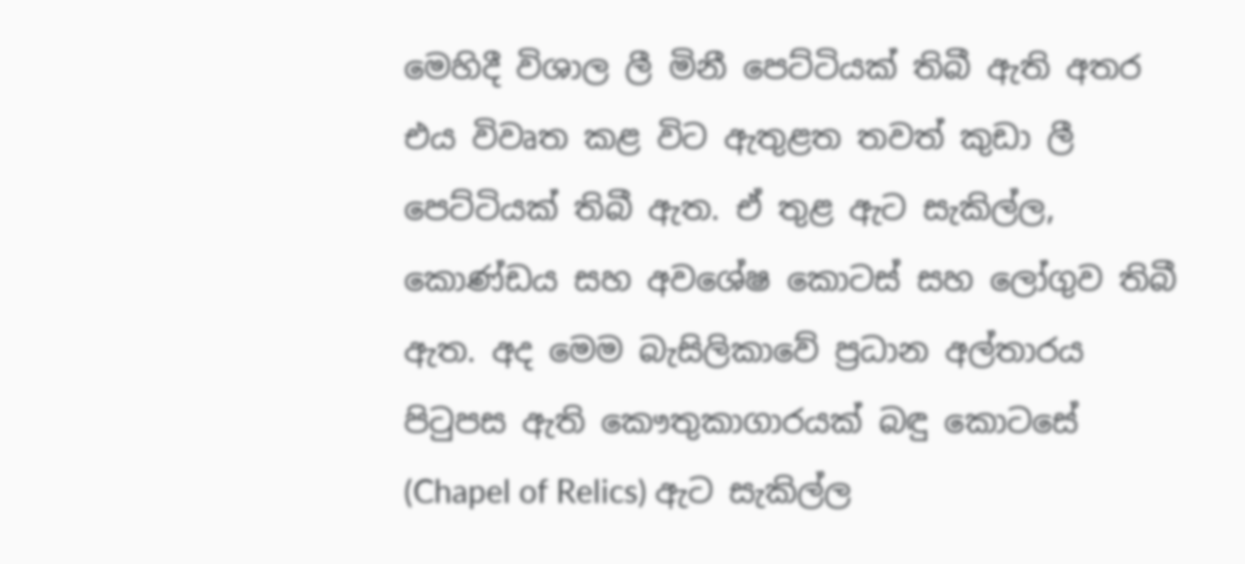මෙහිදී විශාල ලී මිනී පෙට්ටියක් තිබී ඇති අතර එය විවෘත කළ විට ඇතුළත තවත් කුඩා ලී පෙට්ටියක් තිබී ඇත. ඒ තුළ ඇට සැකිල්ල, කොණ්ඩය සහ අවශේෂ කොටස් සහ ලෝගුව තිබී ඇත. අද මෙම බැසිලිකාවේ ප්‍රධාන අල්තාරය පිටුපස ඇති කෞතුකාගාරයක් බඳු කොටසේ (Chapel of Relics) ඇට සැකිල්ල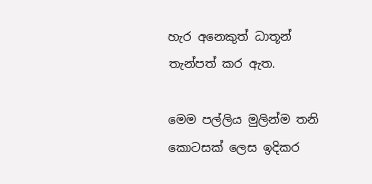හැර අනෙකුත් ධාතූන් තැන්පත් කර ඇත.

මෙම පල්ලිය මුලින්ම තනි කොටසක් ලෙස ඉදිකර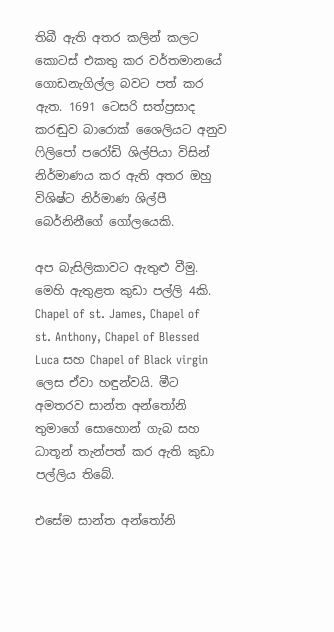තිබී ඇති අතර කලින් කලට කොටස් එකතු කර වර්තමානයේ ගොඩනැගිල්ල බවට පත් කර ඇත. 1691 ටෙසරි සත්ප්‍රසාද කරඬුව බාරොක් ශෛලියට අනුව ෆිලිපෝ පරෝඩි ශිල්පියා විසින් නිර්මාණය කර ඇති අතර ඔහු විශිෂ්ට නිර්මාණ ශිල්පී බෙර්නිනීගේ ගෝලයෙකි.

අප බැසිලිකාවට ඇතුළු වීමු. මෙහි ඇතුළත කුඩා පල්ලි 4කි. Chapel of st. James, Chapel of st. Anthony, Chapel of Blessed Luca සහ Chapel of Black virgin ලෙස ඒවා හඳුන්වයි. මීට අමතරව සාන්ත අන්තෝනි තුමාගේ සොහොන් ගැබ සහ ධාතූන් තැන්පත් කර ඇති කුඩා පල්ලිය තිබේ.

එසේම සාන්ත අන්තෝනි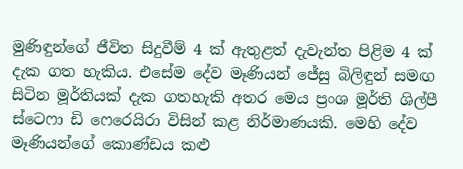මුණිඳුන්ගේ ජීවිත සිදුවීම් 4 ක් ඇතුළත් දැවැන්ත පිළිම 4 ක් දැක ගත හැකිය. එසේම දේව මෑණියන් ජේසු බිලිඳුන් සමඟ සිටින මූර්තියක් දැක ගතහැකි අතර මෙය ප්‍රංශ මූර්ති ශිල්පී ස්ටෙෆා ඩි ෆෙරෙයිරා විසින් කළ නිර්මාණයකි. මෙහි දේව මෑණියන්ගේ කොණ්ඩය කළු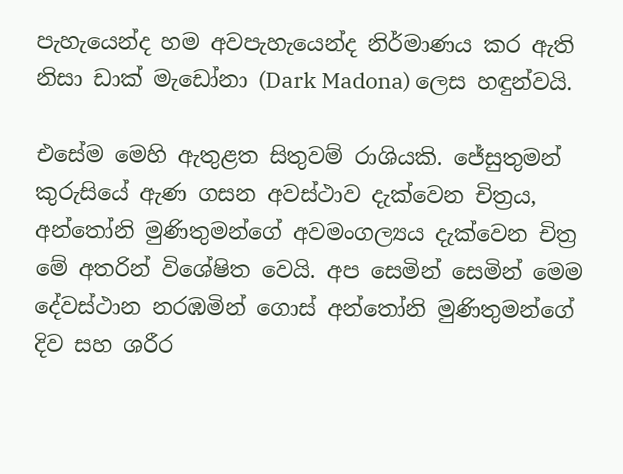පැහැයෙන්ද හම අවපැහැයෙන්ද නිර්මාණය කර ඇති නිසා ඩාක් මැඩෝනා (Dark Madona) ලෙස හඳුන්වයි.

එසේම මෙහි ඇතුළත සිතුවම් රාශියකි. ජේසුතුමන් කුරුසියේ ඇණ ගසන අවස්ථාව දැක්වෙන චිත්‍රය, අන්තෝනි මුණිතුමන්ගේ අවමංගල්‍යය දැක්වෙන චිත්‍ර මේ අතරින් විශේෂිත වෙයි. අප සෙමින් සෙමින් මෙම දේවස්ථාන නරඹමින් ගොස් අන්තෝනි මුණිතුමන්ගේ දිව සහ ශරීර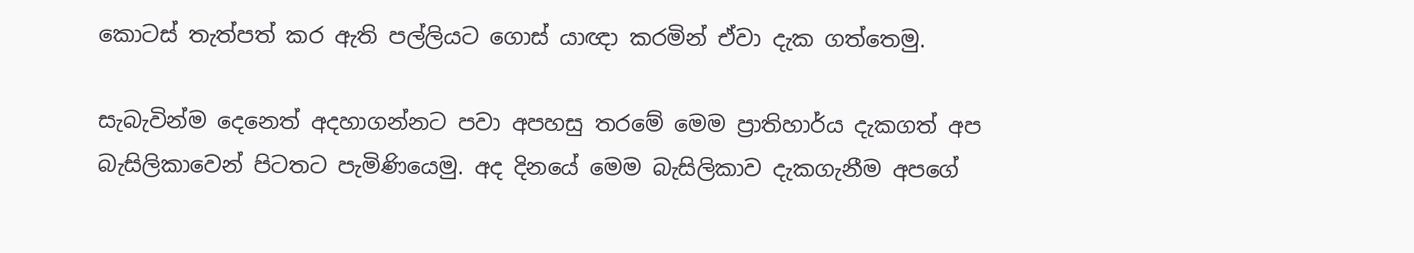කොටස් තැත්පත් කර ඇති පල්ලියට ගොස් යාඥා කරමින් ඒවා දැක ගත්තෙමු.

සැබැවින්ම දෙනෙත් අදහාගන්නට පවා අපහසු තරමේ මෙම ප්‍රාතිහාර්ය දැකගත් අප බැසිලිකාවෙන් පිටතට පැමිණියෙමු. අද දිනයේ මෙම බැසිලිකාව දැකගැනීම අපගේ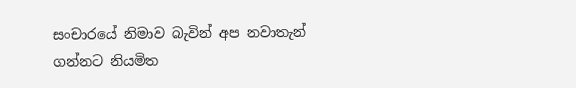සංචාරයේ නිමාව බැවින් අප නවාතැන් ගන්නට නියමිත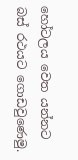හෝටලය වෙත යන්නට බස් රථයට ගොඩවුණෙමු.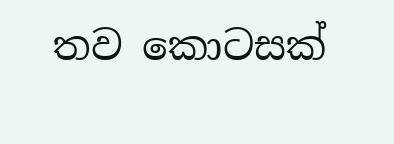තව කොටසක්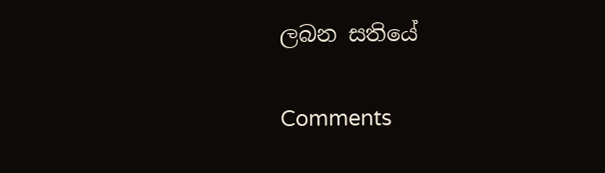ලබන සතියේ

Comments